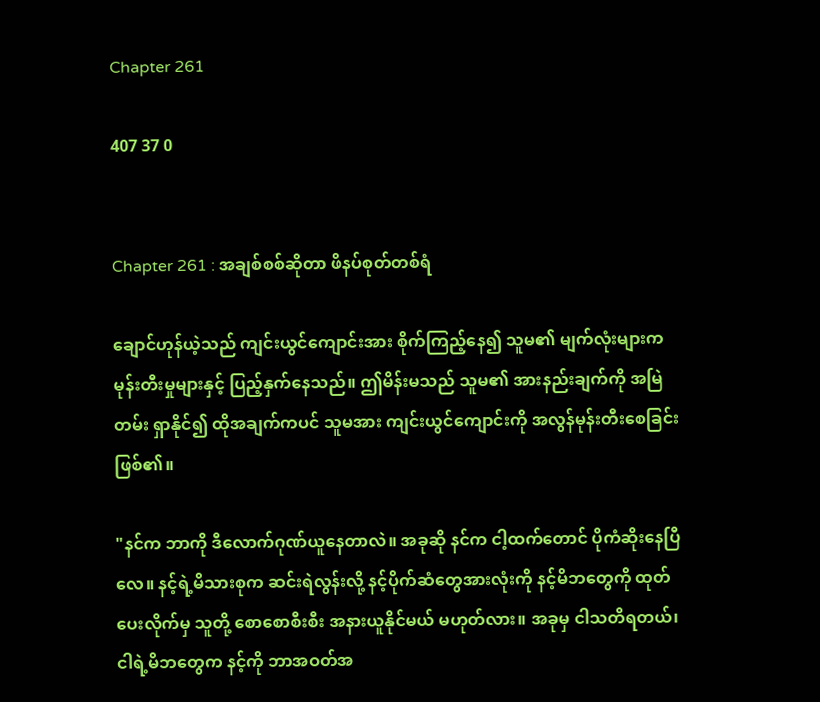Chapter 261

407 37 0


Chapter 261 : အချစ်စစ်ဆိုတာ ဖိနပ်စုတ်တစ်ရံ

ချောင်ဟုန်ယဲ့သည် ကျင်းယွင်ကျောင်းအား စိုက်ကြည့်နေ၍ သူမ၏ မျက်လုံးများက မုန်းတီးမှုများနှင့် ပြည့်နှက်နေသည်။ ဤမိန်းမသည် သူမ၏ အားနည်းချက်ကို အမြဲတမ်း ရှာနိုင်၍ ထိုအချက်ကပင် သူမအား ကျင်းယွင်ကျောင်းကို အလွန်မုန်းတီးစေခြင်းဖြစ်၏။

"နင်က ဘာကို ဒီလောက်ဂုဏ်ယူနေတာလဲ။ အခုဆို နင်က ငါ့ထက်တောင် ပိုကံဆိုးနေပြီလေ။ နင့်ရဲ့မိသားစုက ဆင်းရဲလွန်းလို့ နင့်ပိုက်ဆံတွေအားလုံးကို နင့်မိဘတွေကို ထုတ်ပေးလိုက်မှ သူတို့ စောစောစီးစီး အနားယူနိုင်မယ် မဟုတ်လား။ အခုမှ ငါသတိရတယ်၊ ငါရဲ့မိဘတွေက နင့်ကို ဘာအဝတ်အ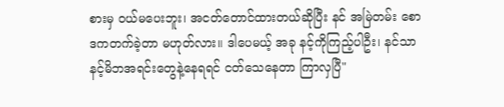စားမှ ဝယ်မပေးဘူး၊ အငတ်တောင်ထားတယ်ဆိုပြီး နင် အမြဲတမ်း စောဒကတက်ခဲ့တာ မဟုတ်လား။ ဒါပေမယ့် အခု နင့်ကိုကြည့်ပါဦး၊ နင်သာ နင့်မိဘအရင်းတွေနဲ့နေရရင် ငတ်သေနေတာ ကြာလှပြီ"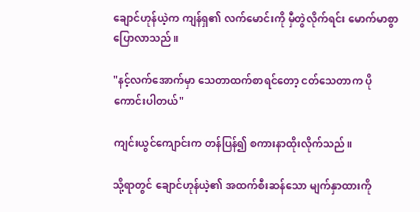ချောင်ဟုန်ယဲ့က ကျန်ရှ၏ လက်မောင်းကို မှီတွဲလိုက်ရင်း မောက်မာစွာ ပြောလာသည်။

"နင့်လက်အောက်မှာ သေတာထက်စာရင်တော့ ငတ်သေတာက ပိုကောင်းပါတယ်"

ကျင်းယွင်ကျောင်းက တန်ပြန်၍ စကားနာထိုးလိုက်သည်။

သို့ရာတွင် ချောင်ဟုန်ယဲ့၏ အထက်စီးဆန်သော မျက်နှာထားကို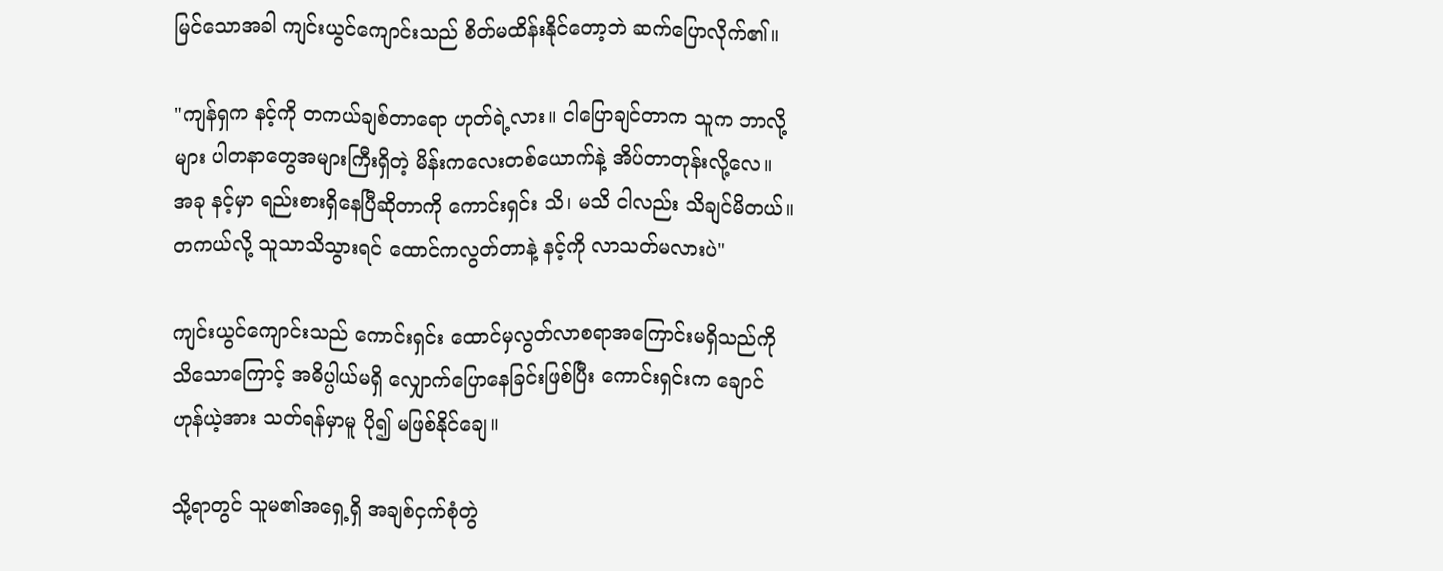မြင်သောအခါ ကျင်းယွင်ကျောင်းသည် စိတ်မထိန်းနိုင်တော့ဘဲ ဆက်ပြောလိုက်၏။

"ကျန်ရှက နင့်ကို တကယ်ချစ်တာရော ဟုတ်ရဲ့လား။ ငါပြောချင်တာက သူက ဘာလို့များ ပါတနာတွေအများကြီးရှိတဲ့ မိန်းကလေးတစ်ယောက်နဲ့ အိပ်တာတုန်းလို့လေ။ အခု နင့်မှာ ရည်းစားရှိနေပြီဆိုတာကို ကောင်းရှင်း သိ၊ မသိ ငါလည်း သိချင်မိတယ်။ တကယ်လို့ သူသာသိသွားရင် ထောင်ကလွတ်တာနဲ့ နင့်ကို လာသတ်မလားပဲ"

ကျင်းယွင်ကျောင်းသည် ကောင်းရှင်း ထောင်မှလွတ်လာစရာအကြောင်းမရှိသည်ကို သိသောကြောင့် အဓိပ္ပါယ်မရှိ လျှောက်ပြောနေခြင်းဖြစ်ပြီး ကောင်းရှင်းက ချောင်ဟုန်ယဲ့အား သတ်ရန်မှာမူ ပို၍ မဖြစ်နိုင်ချေ။

သို့ရာတွင် သူမ၏အရှေ့ရှိ အချစ်ငှက်စုံတွဲ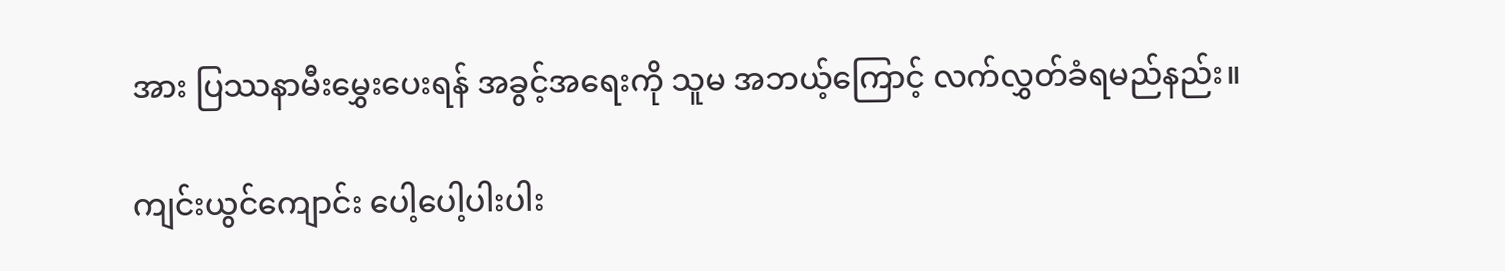အား ပြဿနာမီးမွှေးပေးရန် အခွင့်အရေးကို သူမ အဘယ့်ကြောင့် လက်လွှတ်ခံရမည်နည်း။

ကျင်းယွင်ကျောင်း ပေါ့ပေါ့ပါးပါး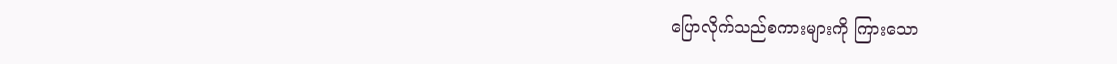ပြောလိုက်သည်စကားများကို ကြားသော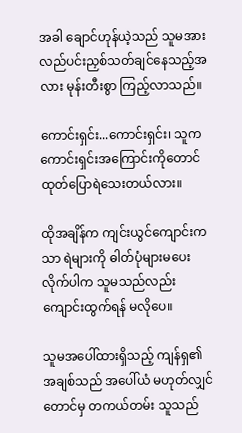အခါ ချောင်ဟုန်ယဲ့သည် သူမအား လည်ပင်းညှစ်သတ်ချင်နေသည့်အလား မုန်းတီးစွာ ကြည့်လာသည်။

ကောင်းရှင်း...ကောင်းရှင်း၊ သူက ကောင်းရှင်းအကြောင်းကိုတောင် ထုတ်ပြောရဲသေးတယ်လား။

ထိုအချိန်က ကျင်းယွင်ကျောင်းကသာ ရဲများကို ဓါတ်ပုံများမပေးလိုက်ပါက သူမသည်လည်း ကျောင်းထွက်ရန် မလိုပေ။

သူမအပေါ်ထားရှိသည့် ကျန်ရှ၏ အချစ်သည် အပေါ်ယံ မဟုတ်လျှင်တောင်မှ တကယ်တမ်း သူသည်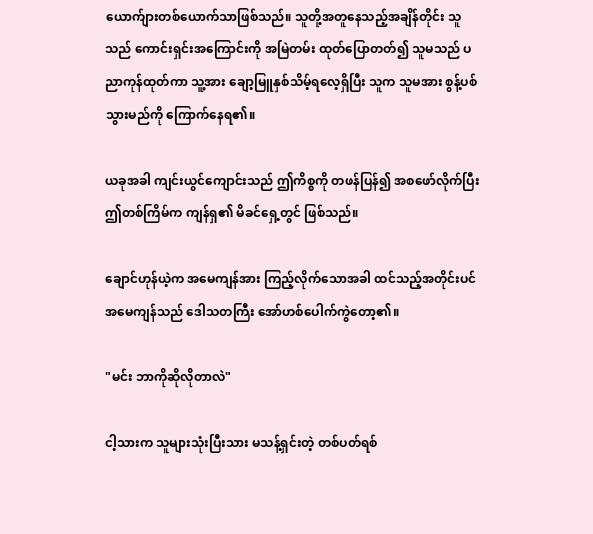ယောက်ျားတစ်ယောက်သာဖြစ်သည်။ သူတို့အတူနေသည့်အချိန်တိုင်း သူသည် ကောင်းရှင်းအကြောင်းကို အမြဲတမ်း ထုတ်ပြောတတ်၍ သူမသည် ပညာကုန်ထုတ်ကာ သူ့အား ချော့မြူနှစ်သိမ့်ရလေ့ရှိပြီး သူက သူမအား စွန့်ပစ်သွားမည်ကို ကြောက်နေရ၏။

ယခုအခါ ကျင်းယွင်ကျောင်းသည် ဤကိစ္စကို တဖန်ပြန်၍ အစဖော်လိုက်ပြီး ဤတစ်ကြိမ်က ကျန်ရှ၏ မိခင်ရှေ့တွင် ဖြစ်သည်။

ချောင်ဟုန်ယဲ့က အမေကျန်အား ကြည့်လိုက်သောအခါ ထင်သည့်အတိုင်းပင် အမေကျန်သည် ဒေါသတကြီး အော်ဟစ်ပေါက်ကွဲတော့၏။

"မင်း ဘာကိုဆိုလိုတာလဲ"

ငါ့သားက သူများသုံးပြီးသား မသန့်ရှင်းတဲ့ တစ်ပတ်ရစ်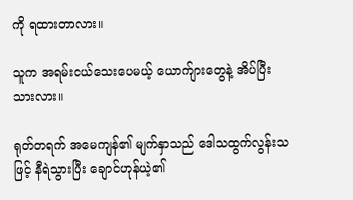ကို ရထားတာလား။

သူက အရမ်းငယ်သေးပေမယ့် ယောက်ျားတွေနဲ့ အိပ်ပြီးသားလား။

ရုတ်တရက် အမေကျန်၏ မျက်နှာသည် ဒေါသထွက်လွန်းသဖြင့် နီရဲသွားပြီး ချောင်ဟုန်ယဲ့၏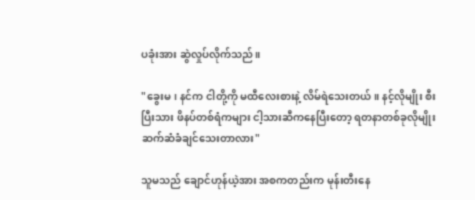ပခုံးအား ဆွဲလှုပ်လိုက်သည်။

"ခွေးမ၊ နင်က ငါတို့ကို မထီလေးစားနဲ့ လိမ်ရဲသေးတယ်။ နင့်လိုမျိုး စီးပြီးသား ဖိနပ်တစ်ရံကများ ငါ့သားဆီကနေပြီးတော့ ရတနာတစ်ခုလိုမျိုး ဆက်ဆံခံချင်သေးတာလား"

သူမသည် ချောင်ဟုန်ယဲ့အား အစကတည်းက မုန်းတီးနေ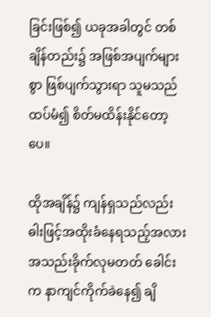ခြင်းဖြစ်၍ ယခုအခါတွင် တစ်ချိန်တည်း၌ အဖြစ်အပျက်များစွာ ဖြစ်ပျက်သွားရာ သူမသည် ထပ်မံ၍ စိတ်မထိန်းနိုင်တော့ပေ။

ထိုအချိန်၌ ကျန်ရှသည်လည်း ဓါးဖြင့်အထိုးခံနေရသည့်အလား အသည်းခိုက်လုမတတ် ခေါင်းက နာကျင်ကိုက်ခဲနေ၍ ချိ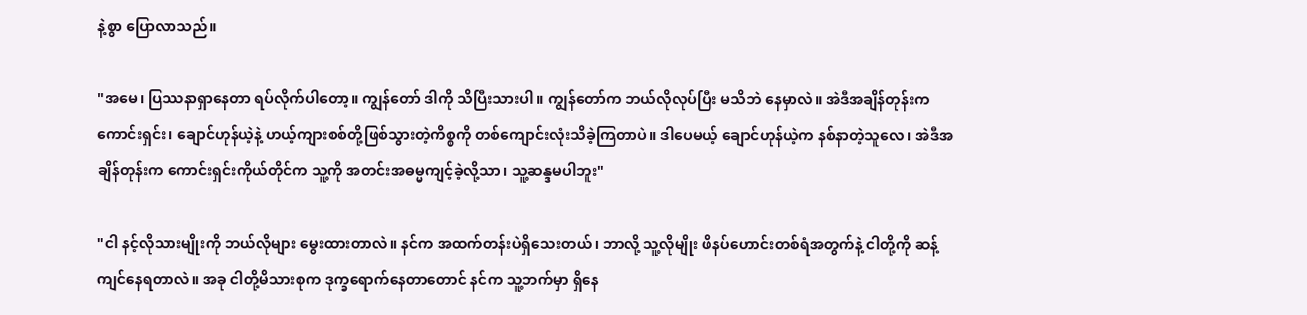နဲ့စွာ ပြောလာသည်။

"အမေ၊ ပြဿနာရှာနေတာ ရပ်လိုက်ပါတော့။ ကျွန်တော် ဒါကို သိပြီးသားပါ။ ကျွန်တော်က ဘယ်လိုလုပ်ပြီး မသိဘဲ နေမှာလဲ။ အဲဒီအချိန်တုန်းက ကောင်းရှင်း၊ ချောင်ဟုန်ယဲ့နဲ့ ဟယ့်ကျားစစ်တို့ဖြစ်သွားတဲ့ကိစ္စကို တစ်ကျောင်းလုံးသိခဲ့ကြတာပဲ။ ဒါပေမယ့် ချောင်ဟုန်ယဲ့က နစ်နာတဲ့သူလေ၊ အဲဒီအချိန်တုန်းက ကောင်းရှင်းကိုယ်တိုင်က သူ့ကို အတင်းအဓမ္မကျင့်ခဲ့လို့သာ၊ သူ့ဆန္ဒမပါဘူး"

"ငါ နင့်လိုသားမျိုးကို ဘယ်လိုများ မွေးထားတာလဲ။ နင်က အထက်တန်းပဲရှိသေးတယ်၊ ဘာလို့ သူ့လိုမျိုး ဖိနပ်ဟောင်းတစ်ရံအတွက်နဲ့ ငါတို့ကို ဆန့်ကျင်နေရတာလဲ။ အခု ငါတို့မိသားစုက ဒုက္ခရောက်နေတာတောင် နင်က သူ့ဘက်မှာ ရှိနေ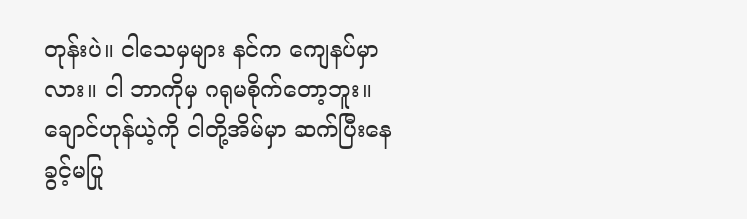တုန်းပဲ။ ငါသေမှများ နင်က ကျေနပ်မှာလား။ ငါ ဘာကိုမှ ဂရုမစိုက်တော့ဘူး။ ချောင်ဟုန်ယဲ့ကို ငါတို့အိမ်မှာ ဆက်ပြီးနေခွင့်မပြု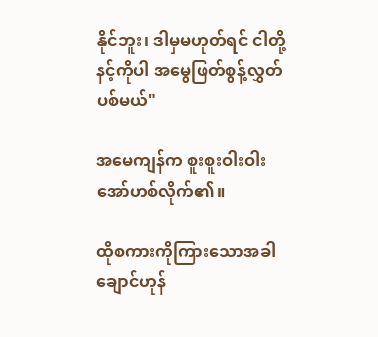နိုင်ဘူး၊ ဒါမှမဟုတ်ရင် ငါတို့ နင့်ကိုပါ အမွေဖြတ်စွန့်လွှတ်ပစ်မယ်"

အမေကျန်က စူးစူးဝါးဝါး အော်ဟစ်လိုက်၏။

ထိုစကားကိုကြားသောအခါ ချောင်ဟုန်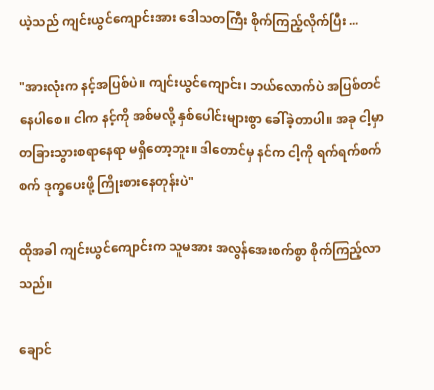ယဲ့သည် ကျင်းယွင်ကျောင်းအား ဒေါသတကြီး စိုက်ကြည့်လိုက်ပြီး ...

"အားလုံးက နင့်အပြစ်ပဲ။ ကျင်းယွင်ကျောင်း၊ ဘယ်လောက်ပဲ အပြစ်တင်နေပါစေ။ ငါက နင့်ကို အစ်မလို့ နှစ်ပေါင်းများစွာ ခေါ်ခဲ့တာပါ။ အခု ငါ့မှာ တခြားသွားစရာနေရာ မရှိတော့ဘူး။ ဒါတောင်မှ နင်က ငါ့ကို ရက်ရက်စက်စက် ဒုက္ခပေးဖို့ ကြိုးစားနေတုန်းပဲ"

ထိုအခါ ကျင်းယွင်ကျောင်းက သူမအား အလွန်အေးစက်စွာ စိုက်ကြည့်လာသည်။

ချောင်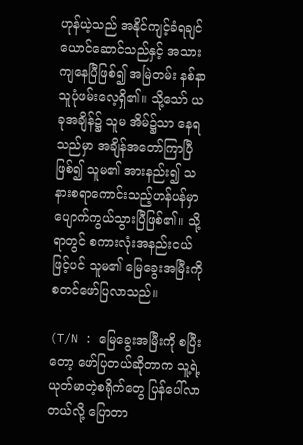ဟုန်ယဲ့သည် အနိုင်ကျင့်ခံရချင်ယောင်ဆောင်သည်နှင့် အသားကျနေပြီဖြစ်၍ အမြဲတမ်း နစ်နာသူပုံဖမ်းလေ့ရှိ၏။ သို့သော် ယခုအချိန်၌ သူမ အိမ်၌သာ နေရသည်မှာ အချိန်အတော်ကြာပြီဖြစ်၍ သူမ၏ အားနည်း၍ သနားစရာကောင်းသည့်ဟန်ပန်မှာ ပျောက်ကွယ်သွားပြီဖြစ်၏။ သို့ရာတွင် စကားလုံးအနည်းငယ်ဖြင့်ပင် သူမ၏ မြေခွေးအမြီးကို စတင်ဖော်ပြလာသည်။

(T/N : မြေခွေးအမြီးကို စပြီးတော့ ဖော်ပြတယ်ဆိုတာက သူ့ရဲ့ ယုတ်မာတဲ့စရိုက်တွေ ပြန်ပေါ်လာတယ်လို့ ပြောတာ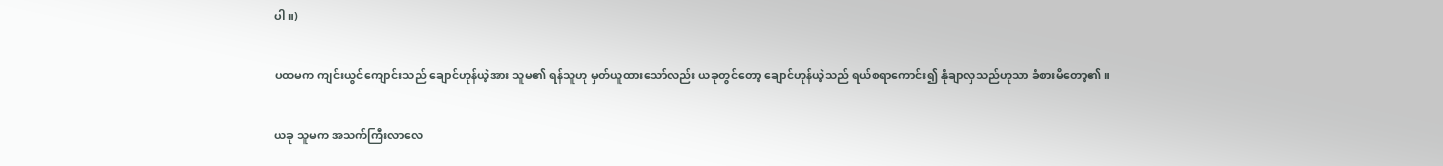ပါ။)

ပထမက ကျင်းယွင်ကျောင်းသည် ချောင်ဟုန်ယဲ့အား သူမ၏ ရန်သူဟု မှတ်ယူထားသော်လည်း ယခုတွင်တော့ ချောင်ဟုန်ယဲ့သည် ရယ်စရာကောင်း၍ နုံချာလှသည်ဟုသာ ခံစားမိတော့၏။

ယခု သူမက အသက်ကြီးလာလေ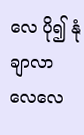လေ ပို၍ နုံချာလာလေလေ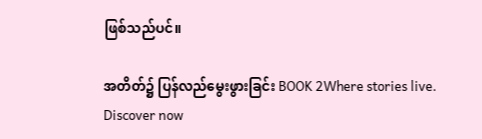ဖြစ်သည်ပင်။

အတိတ်၌ ပြန်လည်မွေးဖွားခြင်း BOOK 2Where stories live. Discover now